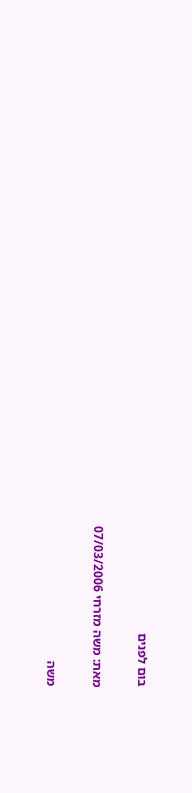בום לפנים

מאת: משה מזרחי 07/03/2006

משה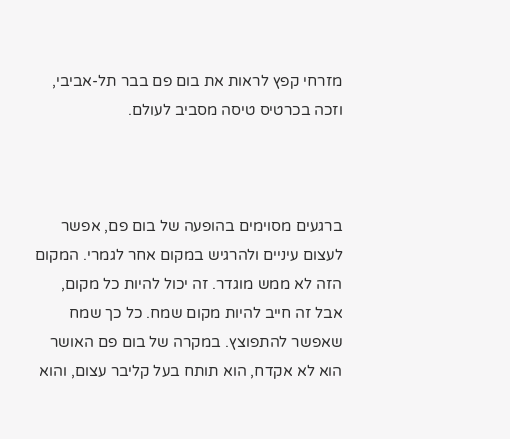מזרחי קפץ לראות את בום פם בבר תל-אביבי, וזכה בכרטיס טיסה מסביב לעולם.



ברגעים מסוימים בהופעה של בום פם, אפשר לעצום עיניים ולהרגיש במקום אחר לגמרי. המקום הזה לא ממש מוגדר. זה יכול להיות כל מקום, אבל זה חייב להיות מקום שמח. כל כך שמח שאפשר להתפוצץ. במקרה של בום פם האושר הוא לא אקדח, הוא תותח בעל קליבר עצום, והוא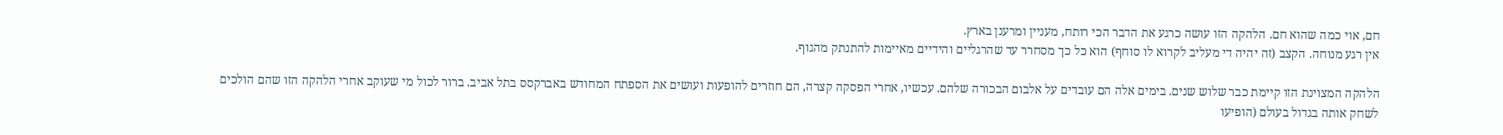חם, אוי כמה שהוא חם. הלהקה הזו עושה כרגע את הדבר הכי רותח, מעניין ומרענן בארץ.
אין רגע מנוחה. הקצב (זה יהיה די מעליב לקרוא לו סוחף) הוא כל כך מסחרר עד שהרגליים והידיים מאיימות להתנתק מהגוף.

הלהקה המצוינת הזו קיימת כבר שלוש שנים. בימים אלה הם עובדים על אלבום הבכורה שלהם. עכשיו, אחרי הפסקה קצרה, הם חוזרים להופעות ועושים את הספתח המחודש באברקסס בתל אביב. ברור לכול מי שעוקב אחרי הלהקה הזו שהם הולכים לשחק אותה בגדול בעולם (הופיעו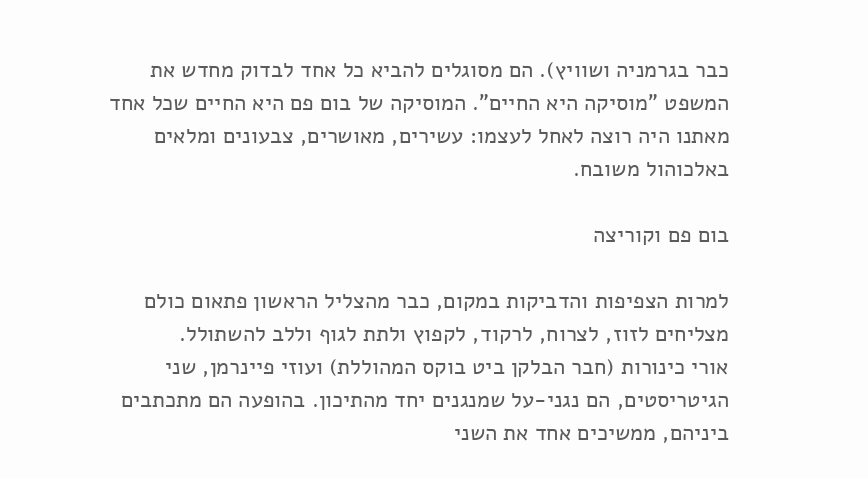כבר בגרמניה ושוויץ). הם מסוגלים להביא כל אחד לבדוק מחדש את המשפט "מוסיקה היא החיים". המוסיקה של בום פם היא החיים שכל אחד מאתנו היה רוצה לאחל לעצמו: עשירים, מאושרים, צבעונים ומלאים באלכוהול משובח.

בום פם וקוריצה

למרות הצפיפות והדביקות במקום, כבר מהצליל הראשון פתאום כולם מצליחים לזוז, לצרוח, לרקוד, לקפוץ ולתת לגוף וללב להשתולל.
אורי כינורות (חבר הבלקן ביט בוקס המהוללת) ועוזי פיינרמן, שני הגיטריסטים, הם נגני-על שמנגנים יחד מהתיכון. בהופעה הם מתכתבים ביניהם, ממשיכים אחד את השני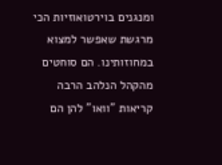ומנגנים בוירטואוזיות הכי מרגשת שאפשר למצוא במחוזותינו. הם סוחטים מהקהל הנלהב הרבה קריאות "וואו" להן הם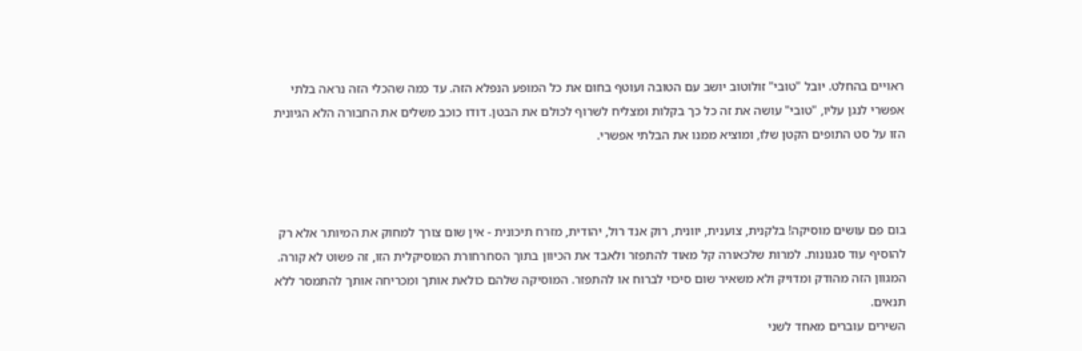ראויים בהחלט. יובל "טובי" זולוטוב יושב עם הטובה ועוטף בחום את כל המופע הנפלא הזה. עד כמה שהכלי הזה נראה בלתי אפשרי לנגן עליו, "טובי" עושה את זה כל כך בקלות ומצליח לשרוף לכולם את הבטן. דודו כוכב משלים את החבורה הלא הגיונית הזו על סט התופים הקטן שלו, ומוציא ממנו את הבלתי אפשרי.



בום פם עושים מוסיקה! בלקנית, צוענית, יוונית, רוק אנד רול, יהודית, מזרח תיכונית - אין שום צורך למחוק את המיותר אלא רק להוסיף עוד סגנונות. למרות שלכאורה קל מאוד להתפזר ולאבד את הכיוון בתוך הסחרחורת המוסיקלית הזו, זה פשוט לא קורה. המגוון הזה מהודק ומדויק ולא משאיר שום סיכוי לברוח או להתפזר. המוסיקה שלהם כולאת אותך ומכריחה אותך להתמסר ללא תנאים.
השירים עוברים מאחד לשני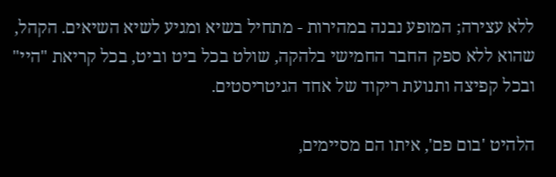ללא עצירה; המופע נבנה במהירות - מתחיל בשיא ומגיע לשיא השיאים. הקהל, שהוא ללא ספק החבר החמישי בלהקה, שולט בכל ביט וביט, בכל קריאת "היי" ובכל קפיצה ותנועת ריקוד של אחד הגיטריסטים.

הלהיט 'בום פם', איתו הם מסיימים,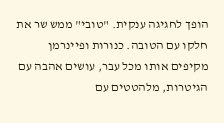הופך לחגיגה ענקית. "טובי" ממש שר את חלקו עם הטובה. כנורות ופיינרמן מקיפים אותו מכל עבר, עושים אהבה עם הגיטרות, מלהטטים עם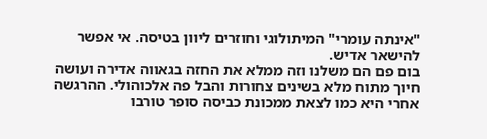"אינתה עומרי" המיתולוגי וחוזרים ליוון בטיסה. אי אפשר להישאר אדיש.
בום פם הם משלנו וזה ממלא את החזה בגאווה אדירה ועושה חיוך מתוח מלא בשינים צחורות והבל פה אלכוהולי. ההרגשה אחרי היא כמו לצאת ממכונת כביסה סופר טורבו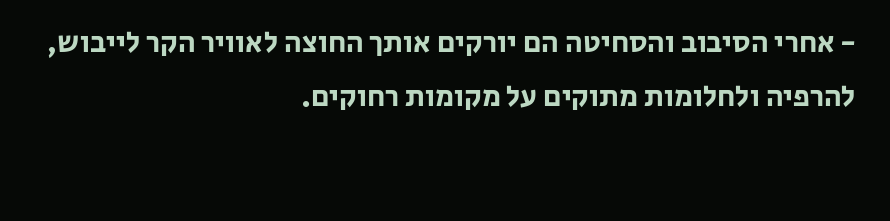- אחרי הסיבוב והסחיטה הם יורקים אותך החוצה לאוויר הקר לייבוש, להרפיה ולחלומות מתוקים על מקומות רחוקים.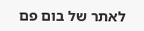לאתר של בום פם